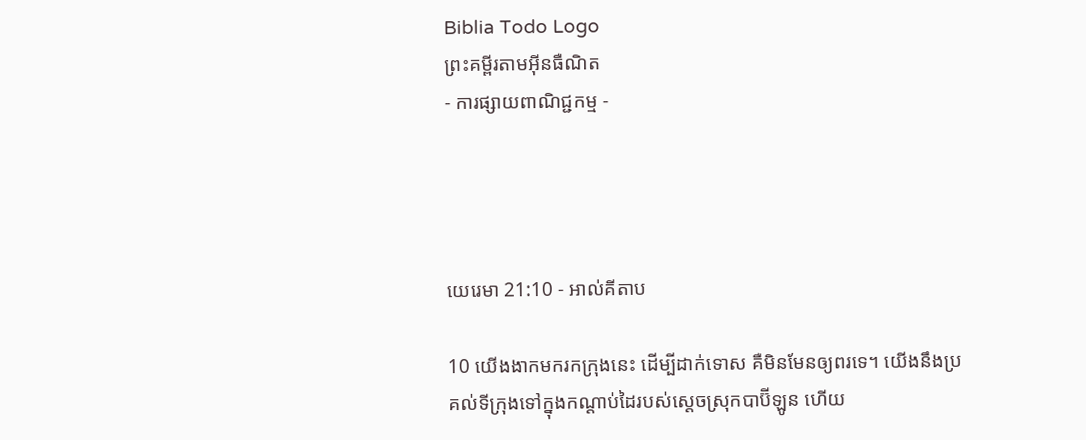Biblia Todo Logo
ព្រះគម្ពីរតាមអ៊ីនធឺណិត
- ការផ្សាយពាណិជ្ជកម្ម -




យេរេមា 21:10 - អាល់គីតាប

10 យើងងាកមករកក្រុងនេះ ដើម្បីដាក់ទោស គឺមិនមែនឲ្យពរទេ។ យើងនឹងប្រគល់ទីក្រុងទៅក្នុងកណ្ដាប់ដៃរបស់ស្ដេចស្រុកបាប៊ី‌ឡូន ហើយ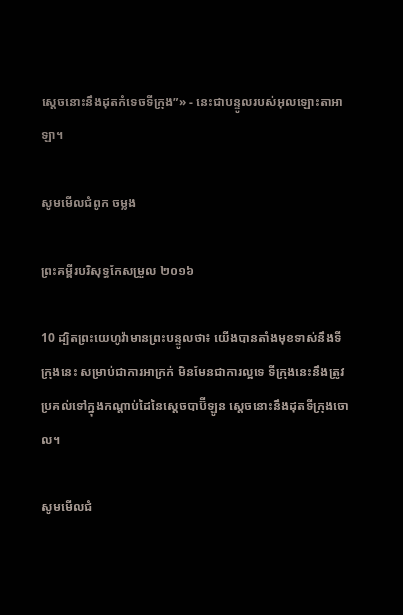ស្ដេចនោះនឹងដុតកំទេចទីក្រុង”» - នេះជាបន្ទូលរបស់អុលឡោះ‌តាអាឡា។

សូមមើលជំពូក ចម្លង

ព្រះគម្ពីរបរិសុទ្ធកែសម្រួល ២០១៦

10 ដ្បិតព្រះ‌យេហូវ៉ាមានព្រះ‌បន្ទូលថា៖ យើងបានតាំងមុខទាស់នឹងទីក្រុងនេះ សម្រាប់ជាការអាក្រក់ មិនមែនជាការល្អទេ ទីក្រុងនេះនឹងត្រូវប្រគល់ទៅក្នុងកណ្ដាប់ដៃនៃស្តេចបាប៊ីឡូន ស្តេចនោះនឹងដុតទីក្រុងចោល។

សូមមើលជំ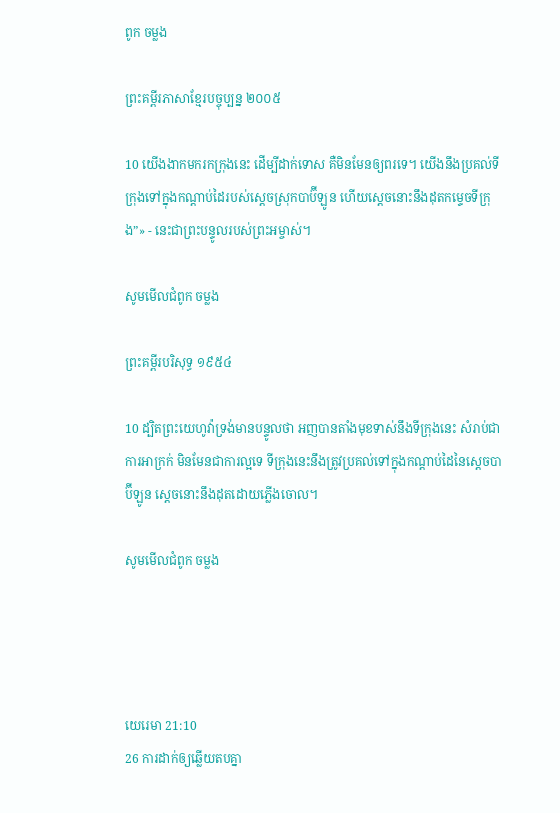ពូក ចម្លង

ព្រះគម្ពីរភាសាខ្មែរបច្ចុប្បន្ន ២០០៥

10 យើងងាកមករកក្រុងនេះ ដើម្បីដាក់ទោស គឺមិនមែនឲ្យពរទេ។ យើងនឹងប្រគល់ទីក្រុងទៅក្នុងកណ្ដាប់ដៃរបស់ស្ដេចស្រុកបាប៊ី‌ឡូន ហើយស្ដេចនោះនឹងដុតកម្ទេចទីក្រុង”» - នេះជាព្រះ‌បន្ទូលរបស់ព្រះ‌អម្ចាស់។

សូមមើលជំពូក ចម្លង

ព្រះគម្ពីរបរិសុទ្ធ ១៩៥៤

10 ដ្បិតព្រះ‌យេហូវ៉ាទ្រង់មានបន្ទូលថា អញបានតាំងមុខទាស់នឹងទីក្រុងនេះ សំរាប់ជាការអាក្រក់ មិនមែនជាការល្អទេ ទីក្រុងនេះនឹងត្រូវប្រគល់ទៅក្នុងកណ្តាប់ដៃនៃស្តេចបាប៊ីឡូន ស្តេចនោះនឹងដុតដោយភ្លើងចោល។

សូមមើលជំពូក ចម្លង




យេរេមា 21:10
26 ការដាក់ឲ្យឆ្លើយតបគ្នា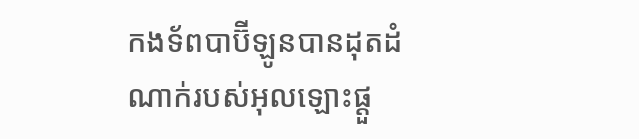កង‌ទ័ពបាប៊ី‌ឡូនបានដុតដំណាក់របស់អុលឡោះផ្តួ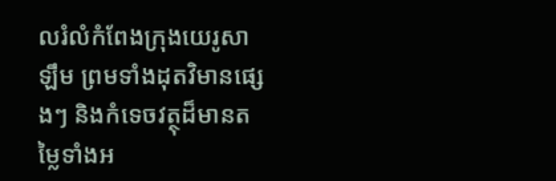លរំលំកំពែងក្រុងយេរូ‌សាឡឹម ព្រមទាំងដុតវិមានផ្សេងៗ និងកំទេចវត្ថុដ៏មានតម្លៃទាំងអ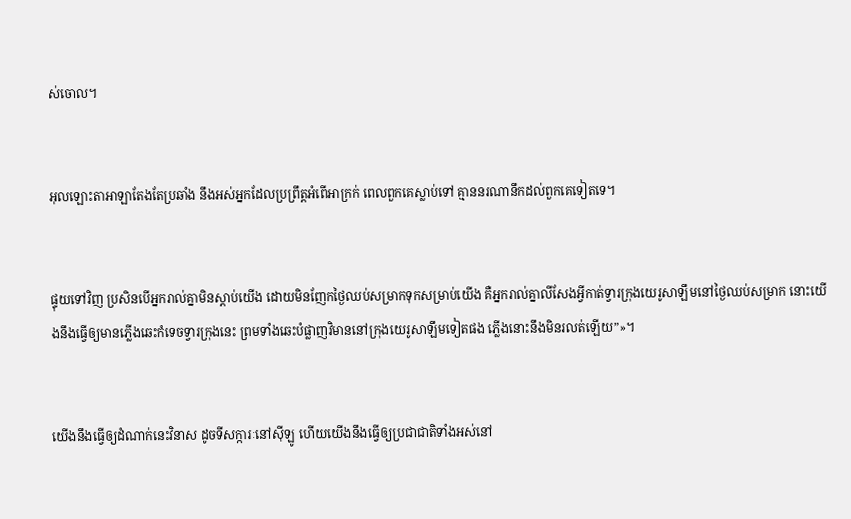ស់ចោល។


អុលឡោះ‌តាអាឡាតែងតែប្រឆាំង នឹងអស់អ្នកដែលប្រព្រឹត្តអំពើអាក្រក់ ពេលពួកគេស្លាប់ទៅ គ្មាននរណានឹកដល់ពួកគេទៀតទេ។


ផ្ទុយទៅវិញ ប្រសិនបើអ្នករាល់គ្នាមិនស្ដាប់យើង ដោយមិនញែកថ្ងៃឈប់សម្រាកទុកសម្រាប់យើង គឺអ្នករាល់គ្នាលីសែងអ្វីកាត់ទ្វារក្រុងយេរូ‌សាឡឹមនៅថ្ងៃឈប់សម្រាក នោះយើងនឹងធ្វើឲ្យមានភ្លើងឆេះកំទេចទ្វារក្រុងនេះ ព្រមទាំងឆេះបំផ្លាញវិមាននៅក្រុងយេរូ‌សាឡឹមទៀតផង ភ្លើងនោះនឹងមិនរលត់ឡើយ”»។


យើងនឹងធ្វើឲ្យដំណាក់នេះវិនាស ដូចទី‌សក្ការៈនៅស៊ីឡូ ហើយយើងនឹងធ្វើឲ្យប្រជា‌ជាតិទាំងអស់នៅ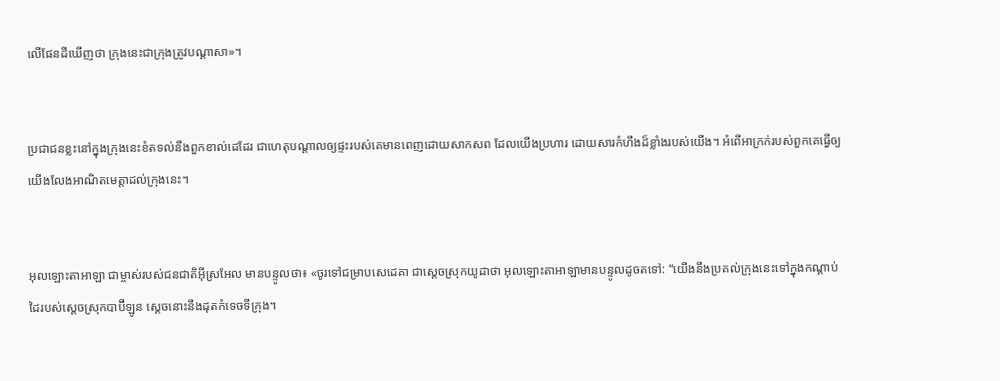លើផែនដីឃើញថា ក្រុងនេះជាក្រុងត្រូវបណ្ដាសា»។


ប្រជា‌ជនខ្លះនៅក្នុងក្រុងនេះខំតទល់នឹងពួកខាល់ដេដែរ ជាហេតុបណ្ដាលឲ្យផ្ទះរបស់គេមានពេញដោយសាក‌សព ដែលយើងប្រហារ ដោយ‌សារកំហឹងដ៏ខ្លាំងរបស់យើង។ អំពើអាក្រក់របស់ពួកគេធ្វើឲ្យយើងលែងអាណិតមេត្តាដល់ក្រុងនេះ។


អុលឡោះ‌តាអាឡា ជាម្ចាស់របស់ជន‌ជាតិអ៊ីស្រ‌អែល មានបន្ទូលថា៖ «ចូរទៅជម្រាបសេដេ‌គា ជាស្ដេចស្រុកយូដាថា អុលឡោះ‌តាអាឡាមានបន្ទូលដូចតទៅ: “យើងនឹងប្រគល់ក្រុងនេះទៅក្នុងកណ្ដាប់ដៃរបស់ស្ដេចស្រុកបាប៊ី‌ឡូន ស្ដេចនោះនឹងដុតកំទេចទីក្រុង។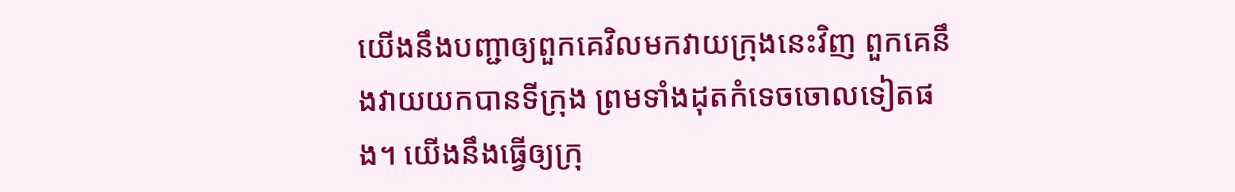យើងនឹងបញ្ជាឲ្យពួកគេវិលមកវាយក្រុងនេះវិញ ពួកគេនឹងវាយយកបានទីក្រុង ព្រមទាំងដុតកំទេចចោលទៀតផង។ យើងនឹងធ្វើឲ្យក្រុ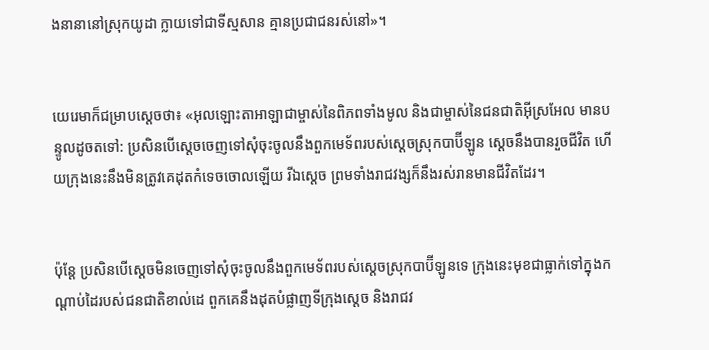ងនានានៅស្រុកយូដា ក្លាយទៅជាទីស្មសាន គ្មានប្រជា‌ជនរស់នៅ»។


យេរេមាក៏ជម្រាបស្ដេចថា៖ «អុលឡោះ‌តាអាឡាជាម្ចាស់នៃពិភពទាំងមូល និងជាម្ចាស់នៃជន‌ជាតិអ៊ីស្រ‌អែល មានបន្ទូលដូចតទៅ: ប្រសិនបើស្តេចចេញទៅសុំចុះចូលនឹងពួកមេ‌ទ័ពរបស់ស្ដេចស្រុកបាប៊ី‌ឡូន ស្តេចនឹងបានរួចជីវិត ហើយក្រុងនេះនឹងមិនត្រូវគេដុតកំទេចចោលឡើយ រីឯស្តេច ព្រមទាំងរាជ‌វង្សក៏នឹងរស់រានមានជីវិតដែរ។


ប៉ុន្តែ ប្រសិនបើស្តេចមិនចេញទៅសុំចុះចូលនឹងពួកមេ‌ទ័ពរបស់ស្ដេចស្រុកបាប៊ី‌ឡូនទេ ក្រុងនេះមុខជាធ្លាក់ទៅក្នុងកណ្ដាប់ដៃរបស់ជន‌ជាតិខាល់ដេ ពួកគេនឹងដុតបំផ្លាញទីក្រុងស្តេច និងរាជ‌វ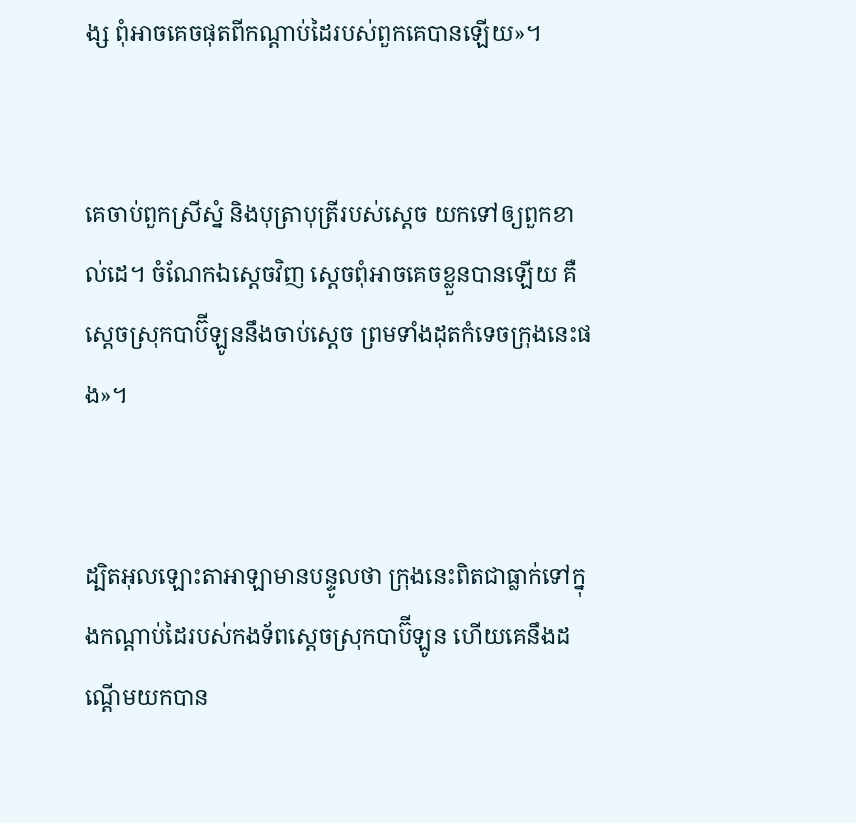ង្ស ពុំអាចគេចផុតពីកណ្ដាប់ដៃរបស់ពួកគេបានឡើយ»។


គេចាប់ពួកស្រីស្នំ និងបុត្រាបុត្រីរបស់ស្តេច យកទៅឲ្យពួកខាល់ដេ។ ចំណែកឯស្តេចវិញ ស្តេចពុំអាចគេចខ្លួនបានឡើយ គឺស្ដេចស្រុកបាប៊ី‌ឡូននឹងចាប់ស្តេច ព្រមទាំងដុតកំទេចក្រុងនេះផង»។


ដ្បិតអុលឡោះ‌តាអាឡាមានបន្ទូលថា ក្រុងនេះពិតជាធ្លាក់ទៅក្នុងកណ្ដាប់ដៃរបស់កង‌ទ័ពស្ដេចស្រុកបាប៊ី‌ឡូន ហើយគេនឹងដណ្ដើមយកបាន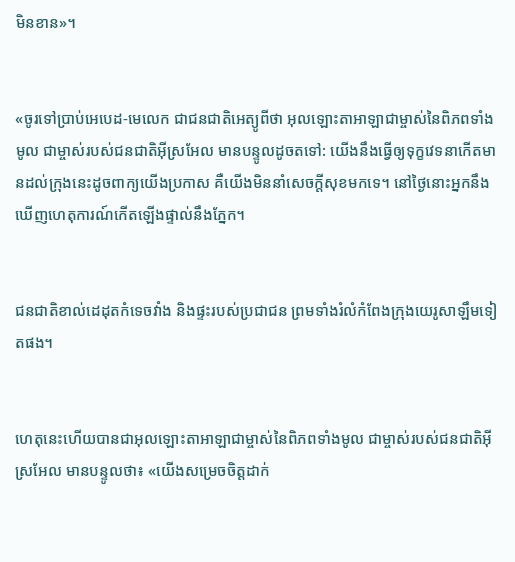មិនខាន»។


«ចូរទៅប្រាប់អេបេដ-មេលេក ជាជន‌ជាតិអេត្យូ‌ពីថា អុលឡោះ‌តាអាឡាជាម្ចាស់នៃពិភពទាំងមូល ជាម្ចាស់របស់ជន‌ជាតិអ៊ីស្រ‌អែល មានបន្ទូលដូចតទៅ: យើងនឹងធ្វើឲ្យទុក្ខវេទនាកើតមានដល់ក្រុងនេះដូចពាក្យយើងប្រកាស គឺយើងមិននាំសេចក្ដីសុខមកទេ។ នៅថ្ងៃនោះអ្នកនឹងឃើញហេតុ‌ការណ៍កើតឡើងផ្ទាល់នឹងភ្នែក។


ជន‌ជាតិខាល់ដេដុតកំទេចវាំង និងផ្ទះរបស់ប្រជា‌ជន ព្រមទាំងរំលំកំពែងក្រុងយេរូ‌សាឡឹមទៀតផង។


ហេតុនេះហើយបានជាអុលឡោះ‌តាអាឡាជាម្ចាស់នៃពិភពទាំងមូល ជាម្ចាស់របស់ជន‌ជាតិអ៊ីស្រ‌អែល មានបន្ទូលថា៖ «យើងសម្រេចចិត្តដាក់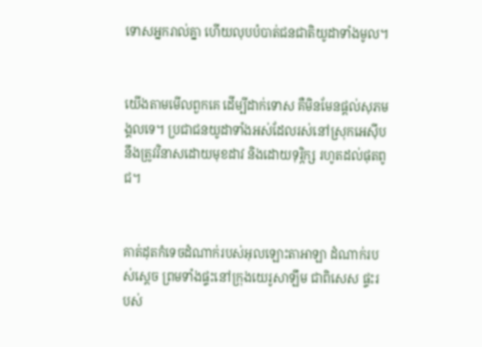ទោសអ្នករាល់គ្នា ហើយលុបបំបាត់ជន‌ជាតិយូដាទាំងមូល។


យើងតាមមើលពួកគេ ដើម្បីដាក់ទោស គឺមិនមែនផ្ដល់សុភ‌មង្គលទេ។ ប្រជា‌ជនយូដាទាំងអស់ដែលរស់នៅស្រុកអេស៊ីប នឹងត្រូវវិនាសដោយមុខដាវ និងដោយទុរ្ភិក្ស រហូតដល់ផុតពូជ។


គាត់ដុតកំទេចដំណាក់របស់អុលឡោះ‌តាអាឡា ដំណាក់របស់ស្ដេច ព្រមទាំងផ្ទះនៅក្រុងយេរូ‌សាឡឹម ជាពិសេស ផ្ទះរបស់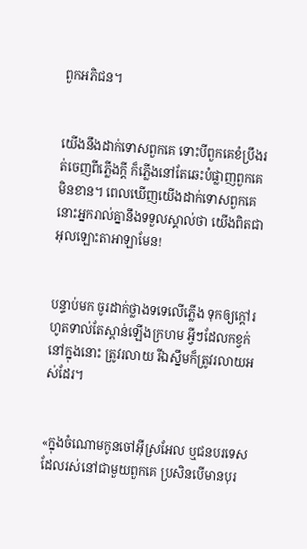ពួកអភិជន។


យើងនឹងដាក់ទោសពួកគេ ទោះបីពួកគេខំប្រឹងរត់ចេញពីភ្លើងក្ដី ក៏ភ្លើងនៅតែឆេះបំផ្លាញពួកគេមិនខាន។ ពេលឃើញយើងដាក់ទោសពួកគេ នោះអ្នករាល់គ្នានឹងទទួលស្គាល់ថា យើងពិតជាអុលឡោះ‌តាអាឡាមែន!


បន្ទាប់មក ចូរដាក់ថ្លាងទទេលើភ្លើង ទុកឲ្យក្ដៅរហូតទាល់តែស្ពាន់ឡើងក្រហម អ្វីៗដែលកខ្វក់នៅក្នុងនោះ ត្រូវរលាយ រីឯស្នឹមក៏ត្រូវរលាយអស់ដែរ។


«ក្នុងចំណោមកូនចៅអ៊ីស្រ‌អែល ឬជនបរ‌ទេសដែលរស់នៅជាមួយពួកគេ ប្រសិនបើមានបុរ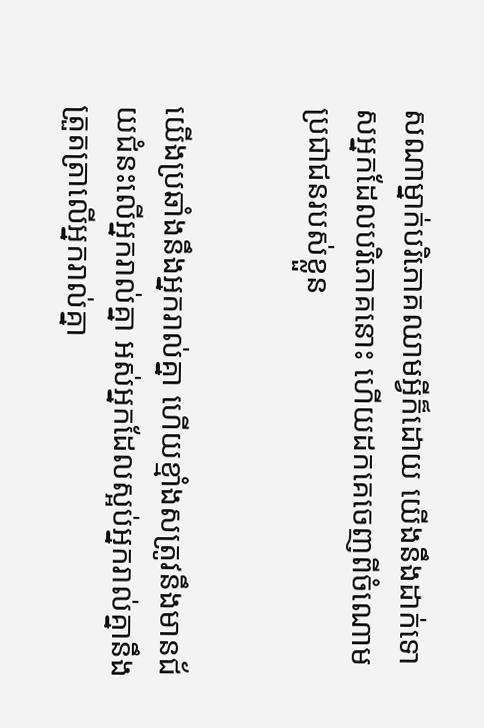សណាម្នាក់បរិភោគឈាមអ្វីក៏ដោយ យើងនឹងដាក់ទោសអ្នកដែលបរិភោគនោះ ហើយដកគេចេញពីចំណោមប្រជា‌ជនរបស់ខ្លួន


យើងប្រឆាំងនឹងអ្នករាល់គ្នា ហើយខ្មាំងសត្រូវនឹងមានជ័យជំនះលើអ្នករាល់គ្នា អស់អ្នកដែលស្អប់អ្នករាល់គ្នានឹងត្រួត‌ត្រាលើអ្នករាល់គ្នា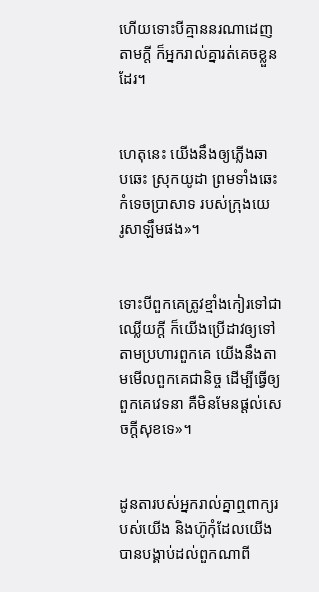ហើយទោះបីគ្មាននរណាដេញតាមក្តី ក៏អ្នករាល់គ្នារត់គេចខ្លួនដែរ។


ហេតុនេះ យើងនឹងឲ្យភ្លើងឆាប‌ឆេះ ស្រុកយូដា ព្រមទាំងឆេះកំទេចប្រាសាទ របស់ក្រុងយេរូ‌សាឡឹមផង»។


ទោះបីពួកគេត្រូវខ្មាំងកៀរទៅជាឈ្លើយក្ដី ក៏យើងប្រើដាវឲ្យទៅតាមប្រហារពួកគេ យើងនឹងតាមមើលពួកគេជា‌និច្ច ដើម្បីធ្វើឲ្យពួកគេវេទនា គឺមិនមែនផ្ដល់សេចក្ដីសុខទេ»។


ដូនតារបស់អ្នករាល់គ្នាឮពាក្យរបស់យើង និងហ៊ូកុំដែលយើងបានបង្គាប់ដល់ពួកណាពី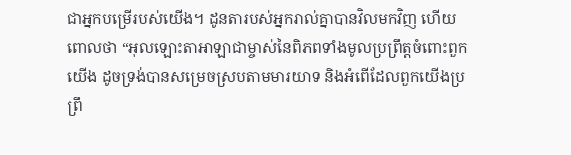ជាអ្នកបម្រើរបស់យើង។ ដូនតារបស់អ្នករាល់គ្នាបានវិលមកវិញ ហើយពោលថា “អុលឡោះ‌តាអាឡាជាម្ចាស់នៃពិភពទាំងមូលប្រព្រឹត្តចំពោះពួកយើង ដូចទ្រង់បានសម្រេចស្របតាមមារយាទ និងអំពើដែលពួកយើងប្រព្រឹ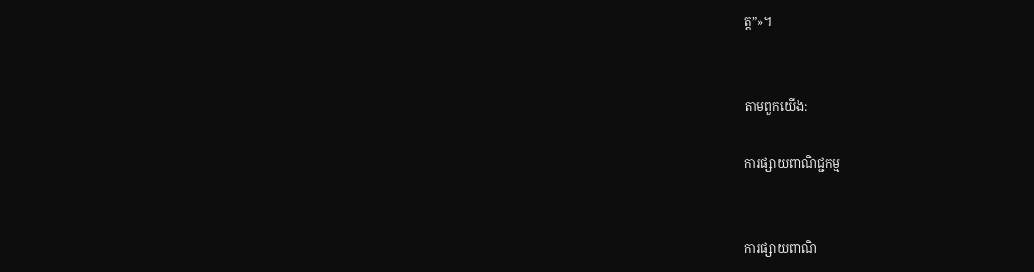ត្ត”»។


តាមពួកយើង:

ការផ្សាយពាណិជ្ជកម្ម


ការផ្សាយពាណិ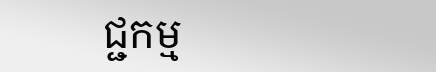ជ្ជកម្ម